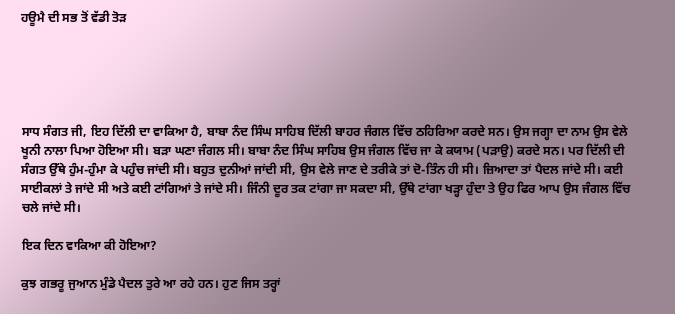ਹਊਮੈ ਦੀ ਸਭ ਤੋਂ ਵੱਡੀ ਤੋੜ





ਸਾਧ ਸੰਗਤ ਜੀ, ਇਹ ਦਿੱਲੀ ਦਾ ਵਾਕਿਆ ਹੈ, ਬਾਬਾ ਨੰਦ ਸਿੰਘ ਸਾਹਿਬ ਦਿੱਲੀ ਬਾਹਰ ਜੰਗਲ ਵਿੱਚ ਠਹਿਰਿਆ ਕਰਦੇ ਸਨ। ਉਸ ਜਗ੍ਹਾ ਦਾ ਨਾਮ ਉਸ ਵੇਲੇ ਖੂਨੀ ਨਾਲਾ ਪਿਆ ਹੋਇਆ ਸੀ। ਬੜਾ ਘਣਾ ਜੰਗਲ ਸੀ। ਬਾਬਾ ਨੰਦ ਸਿੰਘ ਸਾਹਿਬ ਉਸ ਜੰਗਲ ਵਿੱਚ ਜਾ ਕੇ ਕਯਾਮ (ਪੜਾਉ) ਕਰਦੇ ਸਨ। ਪਰ ਦਿੱਲੀ ਦੀ ਸੰਗਤ ਉੱਥੇ ਹੁੰਮ-ਹੁੰਮਾ ਕੇ ਪਹੁੰਚ ਜਾਂਦੀ ਸੀ। ਬਹੁਤ ਦੁਨੀਆਂ ਜਾਂਦੀ ਸੀ, ਉਸ ਵੇਲੇ ਜਾਣ ਦੇ ਤਰੀਕੇ ਤਾਂ ਦੋ-ਤਿੰਨ ਹੀ ਸੀ। ਜ਼ਿਆਦਾ ਤਾਂ ਪੈਦਲ ਜਾਂਦੇ ਸੀ। ਕਈ ਸਾਈਕਲਾਂ ਤੇ ਜਾਂਦੇ ਸੀ ਅਤੇ ਕਈ ਟਾਂਗਿਆਂ ਤੇ ਜਾਂਦੇ ਸੀ। ਜਿੰਨੀ ਦੂਰ ਤਕ ਟਾਂਗਾ ਜਾ ਸਕਦਾ ਸੀ, ਉੱਥੇ ਟਾਂਗਾ ਖੜ੍ਹਾ ਹੁੰਦਾ ਤੇ ਉਹ ਫਿਰ ਆਪ ਉਸ ਜੰਗਲ ਵਿੱਚ ਚਲੇ ਜਾਂਦੇ ਸੀ।

ਇਕ ਦਿਨ ਵਾਕਿਆ ਕੀ ਹੋਇਆ?

ਕੁਝ ਗਭਰੂ ਜੁਆਨ ਮੁੰਡੇ ਪੈਦਲ ਤੁਰੇ ਆ ਰਹੇ ਹਨ। ਹੁਣ ਜਿਸ ਤਰ੍ਹਾਂ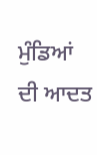ਮੁੰਡਿਆਂ ਦੀ ਆਦਤ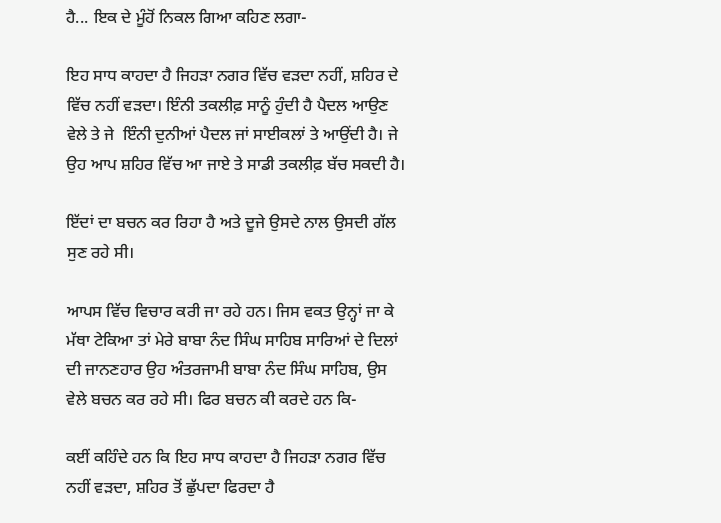ਹੈ... ਇਕ ਦੇ ਮੂੰਹੋਂ ਨਿਕਲ ਗਿਆ ਕਹਿਣ ਲਗਾ-

ਇਹ ਸਾਧ ਕਾਹਦਾ ਹੈ ਜਿਹੜਾ ਨਗਰ ਵਿੱਚ ਵੜਦਾ ਨਹੀਂ, ਸ਼ਹਿਰ ਦੇ ਵਿੱਚ ਨਹੀਂ ਵੜਦਾ। ਇੰਨੀ ਤਕਲੀਫ਼ ਸਾਨੂੰ ਹੁੰਦੀ ਹੈ ਪੈਦਲ ਆਉਣ ਵੇਲੇ ਤੇ ਜੇ  ਇੰਨੀ ਦੁਨੀਆਂ ਪੈਦਲ ਜਾਂ ਸਾਈਕਲਾਂ ਤੇ ਆਉਂਦੀ ਹੈ। ਜੇ ਉਹ ਆਪ ਸ਼ਹਿਰ ਵਿੱਚ ਆ ਜਾਏ ਤੇ ਸਾਡੀ ਤਕਲੀਫ਼ ਬੱਚ ਸਕਦੀ ਹੈ।

ਇੱਦਾਂ ਦਾ ਬਚਨ ਕਰ ਰਿਹਾ ਹੈ ਅਤੇ ਦੂਜੇ ਉਸਦੇ ਨਾਲ ਉਸਦੀ ਗੱਲ ਸੁਣ ਰਹੇ ਸੀ।

ਆਪਸ ਵਿੱਚ ਵਿਚਾਰ ਕਰੀ ਜਾ ਰਹੇ ਹਨ। ਜਿਸ ਵਕਤ ਉਨ੍ਹਾਂ ਜਾ ਕੇ ਮੱਥਾ ਟੇਕਿਆ ਤਾਂ ਮੇਰੇ ਬਾਬਾ ਨੰਦ ਸਿੰਘ ਸਾਹਿਬ ਸਾਰਿਆਂ ਦੇ ਦਿਲਾਂ ਦੀ ਜਾਨਣਹਾਰ ਉਹ ਅੰਤਰਜਾਮੀ ਬਾਬਾ ਨੰਦ ਸਿੰਘ ਸਾਹਿਬ, ਉਸ ਵੇਲੇ ਬਚਨ ਕਰ ਰਹੇ ਸੀ। ਫਿਰ ਬਚਨ ਕੀ ਕਰਦੇ ਹਨ ਕਿ-

ਕਈਂ ਕਹਿੰਦੇ ਹਨ ਕਿ ਇਹ ਸਾਧ ਕਾਹਦਾ ਹੈ ਜਿਹੜਾ ਨਗਰ ਵਿੱਚ ਨਹੀਂ ਵੜਦਾ, ਸ਼ਹਿਰ ਤੋਂ ਛੁੱਪਦਾ ਫਿਰਦਾ ਹੈ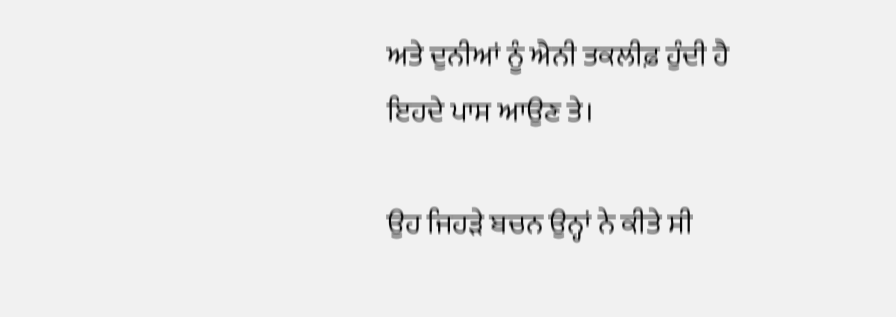ਅਤੇ ਦੁਨੀਆਂ ਨੂੰ ਐਨੀ ਤਕਲੀਫ਼ ਹੁੰਦੀ ਹੈ ਇਹਦੇ ਪਾਸ ਆਉਣ ਤੇ।

ਉਹ ਜਿਹੜੇ ਬਚਨ ਉਨ੍ਹਾਂ ਨੇ ਕੀਤੇ ਸੀ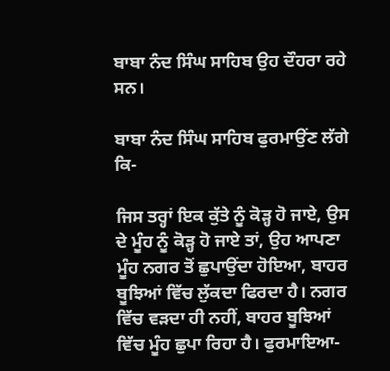ਬਾਬਾ ਨੰਦ ਸਿੰਘ ਸਾਹਿਬ ਉਹ ਦੌਹਰਾ ਰਹੇ ਸਨ।

ਬਾਬਾ ਨੰਦ ਸਿੰਘ ਸਾਹਿਬ ਫੁਰਮਾਉਂਣ ਲੱਗੇ ਕਿ-

ਜਿਸ ਤਰ੍ਹਾਂ ਇਕ ਕੁੱਤੇ ਨੂੰ ਕੋੜ੍ਹ ਹੋ ਜਾਏ, ਉਸ ਦੇ ਮੂੰਹ ਨੂੰ ਕੋੜ੍ਹ ਹੋ ਜਾਏ ਤਾਂ, ਉਹ ਆਪਣਾ ਮੂੰਹ ਨਗਰ ਤੋਂ ਛੁਪਾਉਂਦਾ ਹੋਇਆ, ਬਾਹਰ ਬੂਝਿਆਂ ਵਿੱਚ ਲੁੱਕਦਾ ਫਿਰਦਾ ਹੈ। ਨਗਰ ਵਿੱਚ ਵੜਦਾ ਹੀ ਨਹੀਂ, ਬਾਹਰ ਬੂਝਿਆਂ ਵਿੱਚ ਮੂੰਹ ਛੁਪਾ ਰਿਹਾ ਹੈ। ਫੁਰਮਾਇਆ-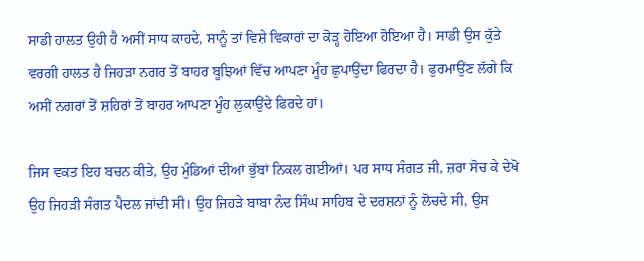ਸਾਡੀ ਹਾਲਤ ਉਹੀ ਹੈ ਅਸੀਂ ਸਾਧ ਕਾਹਦੇ, ਸਾਨੂੰ ਤਾਂ ਵਿਸ਼ੇ ਵਿਕਾਰਾਂ ਦਾ ਕੋੜ੍ਹ ਹੋਇਆ ਹੋਇਆ ਹੈ। ਸਾਡੀ ਉਸ ਕੁੱਤੇ ਵਰਗੀ ਹਾਲਤ ਹੈ ਜਿਹੜਾ ਨਗਰ ਤੋਂ ਬਾਹਰ ਬੂਝਿਆਂ ਵਿੱਚ ਆਪਣਾ ਮੂੰਹ ਛੁਪਾਉਂਦਾ ਫਿਰਦਾ ਹੈ। ਫੁਰਮਾਉਂਣ ਲੱਗੇ ਕਿ ਅਸੀਂ ਨਗਰਾਂ ਤੋਂ ਸ਼ਹਿਰਾਂ ਤੋਂ ਬਾਹਰ ਆਪਣਾ ਮੂੰਹ ਲੁਕਾਉਂਦੇ ਫਿਰਦੇ ਹਾਂ।

ਜਿਸ ਵਕਤ ਇਹ ਬਚਨ ਕੀਤੇ, ਉਹ ਮੁੰਡਿਆਂ ਦੀਆਂ ਭੁੱਬਾਂ ਨਿਕਲ ਗਈਆਂ। ਪਰ ਸਾਧ ਸੰਗਤ ਜੀ, ਜ਼ਰਾ ਸੋਚ ਕੇ ਦੇਖੋ ਉਹ ਜਿਹੜੀ ਸੰਗਤ ਪੈਦਲ ਜਾਂਦੀ ਸੀ। ਉਹ ਜਿਹੜੇ ਬਾਬਾ ਨੰਦ ਸਿੰਘ ਸਾਹਿਬ ਦੇ ਦਰਸ਼ਨਾਂ ਨੂੰ ਲੋਚਦੇ ਸੀ, ਉਸ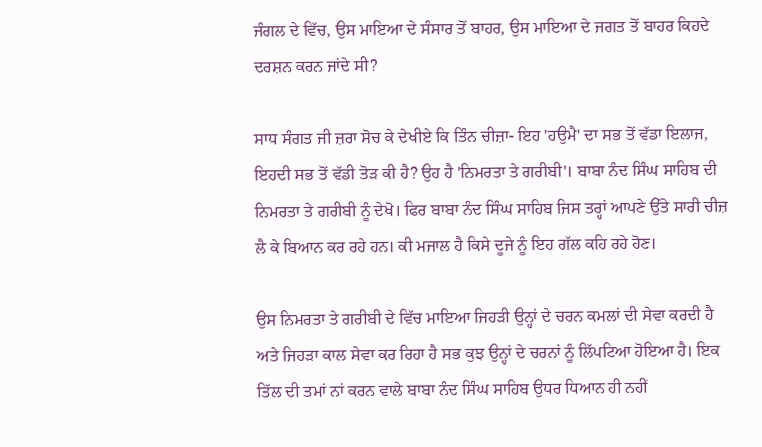ਜੰਗਲ ਦੇ ਵਿੱਚ, ਉਸ ਮਾਇਆ ਦੇ ਸੰਸਾਰ ਤੋਂ ਬਾਹਰ, ਉਸ ਮਾਇਆ ਦੇ ਜਗਤ ਤੋਂ ਬਾਹਰ ਕਿਹਦੇ ਦਰਸ਼ਨ ਕਰਨ ਜਾਂਦੇ ਸੀ?

ਸਾਧ ਸੰਗਤ ਜੀ ਜ਼ਰਾ ਸੋਚ ਕੇ ਦੇਖੀਏ ਕਿ ਤਿੰਨ ਚੀਜ਼ਾ- ਇਹ 'ਹਉਮੈ' ਦਾ ਸਭ ਤੋਂ ਵੱਡਾ ਇਲਾਜ, ਇਹਦੀ ਸਭ ਤੋਂ ਵੱਡੀ ਤੋੜ ਕੀ ਹੈ? ਉਹ ਹੈ 'ਨਿਮਰਤਾ ਤੇ ਗਰੀਬੀ'। ਬਾਬਾ ਨੰਦ ਸਿੰਘ ਸਾਹਿਬ ਦੀ ਨਿਮਰਤਾ ਤੇ ਗਰੀਬੀ ਨੂੰ ਦੇਖੋ। ਫਿਰ ਬਾਬਾ ਨੰਦ ਸਿੰਘ ਸਾਹਿਬ ਜਿਸ ਤਰ੍ਹਾਂ ਆਪਣੇ ਉੱਤੇ ਸਾਰੀ ਚੀਜ਼ ਲੈ ਕੇ ਬਿਆਨ ਕਰ ਰਹੇ ਹਨ। ਕੀ ਮਜਾਲ ਹੈ ਕਿਸੇ ਦੂਜੇ ਨੂੰ ਇਹ ਗੱਲ ਕਹਿ ਰਹੇ ਹੋਣ।

ਉਸ ਨਿਮਰਤਾ ਤੇ ਗਰੀਬੀ ਦੇ ਵਿੱਚ ਮਾਇਆ ਜਿਹੜੀ ਉਨ੍ਹਾਂ ਦੇ ਚਰਨ ਕਮਲਾਂ ਦੀ ਸੇਵਾ ਕਰਦੀ ਹੈ ਅਤੇ ਜਿਹੜਾ ਕਾਲ ਸੇਵਾ ਕਰ ਰਿਹਾ ਹੈ ਸਭ ਕੁਝ ਉਨ੍ਹਾਂ ਦੇ ਚਰਨਾਂ ਨੂੰ ਲਿੱਪਟਿਆ ਹੋਇਆ ਹੈ। ਇਕ ਤਿੱਲ ਦੀ ਤਮਾਂ ਨਾਂ ਕਰਨ ਵਾਲੇ ਬਾਬਾ ਨੰਦ ਸਿੰਘ ਸਾਹਿਬ ਉਧਰ ਧਿਆਨ ਹੀ ਨਹੀਂ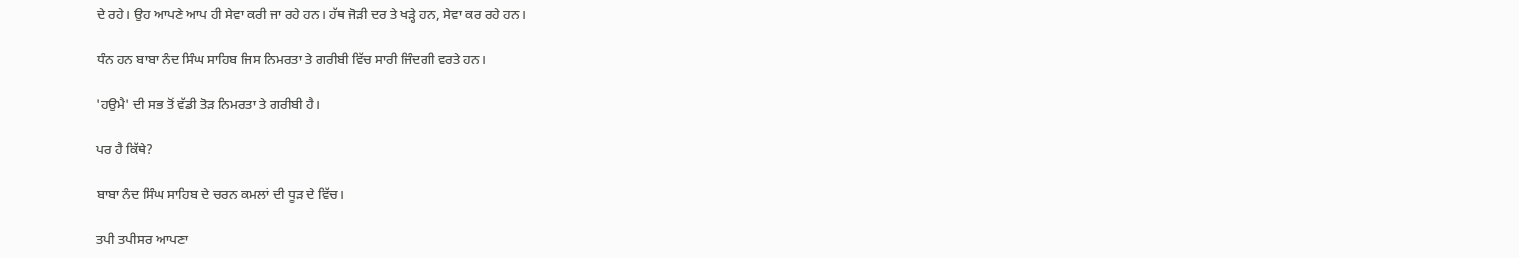ਦੇ ਰਹੇ। ਉਹ ਆਪਣੇ ਆਪ ਹੀ ਸੇਵਾ ਕਰੀ ਜਾ ਰਹੇ ਹਨ। ਹੱਥ ਜੋੜੀ ਦਰ ਤੇ ਖੜ੍ਹੇ ਹਨ, ਸੇਵਾ ਕਰ ਰਹੇ ਹਨ।

ਧੰਨ ਹਨ ਬਾਬਾ ਨੰਦ ਸਿੰਘ ਸਾਹਿਬ ਜਿਸ ਨਿਮਰਤਾ ਤੇ ਗਰੀਬੀ ਵਿੱਚ ਸਾਰੀ ਜਿੰਦਗੀ ਵਰਤੇ ਹਨ।

'ਹਉਮੈ' ਦੀ ਸਭ ਤੋਂ ਵੱਡੀ ਤੋੜ ਨਿਮਰਤਾ ਤੇ ਗਰੀਬੀ ਹੈ।

ਪਰ ਹੈ ਕਿੱਥੇ?

ਬਾਬਾ ਨੰਦ ਸਿੰਘ ਸਾਹਿਬ ਦੇ ਚਰਨ ਕਮਲਾਂ ਦੀ ਧੂੜ ਦੇ ਵਿੱਚ।

ਤਪੀ ਤਪੀਸਰ ਆਪਣਾ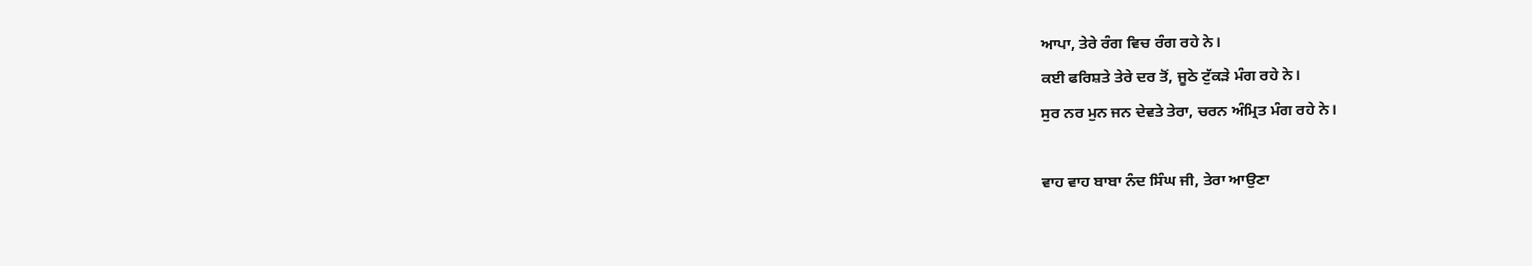ਆਪਾ, ਤੇਰੇ ਰੰਗ ਵਿਚ ਰੰਗ ਰਹੇ ਨੇ।
ਕਈ ਫਰਿਸ਼ਤੇ ਤੇਰੇ ਦਰ ਤੋਂ, ਜੂਠੇ ਟੁੱਕੜੇ ਮੰਗ ਰਹੇ ਨੇ।
ਸੁਰ ਨਰ ਮੁਨ ਜਨ ਦੇਵਤੇ ਤੇਰਾ, ਚਰਨ ਅੰਮ੍ਰਿਤ ਮੰਗ ਰਹੇ ਨੇ।

ਵਾਹ ਵਾਹ ਬਾਬਾ ਨੰਦ ਸਿੰਘ ਜੀ, ਤੇਰਾ ਆਉਣਾ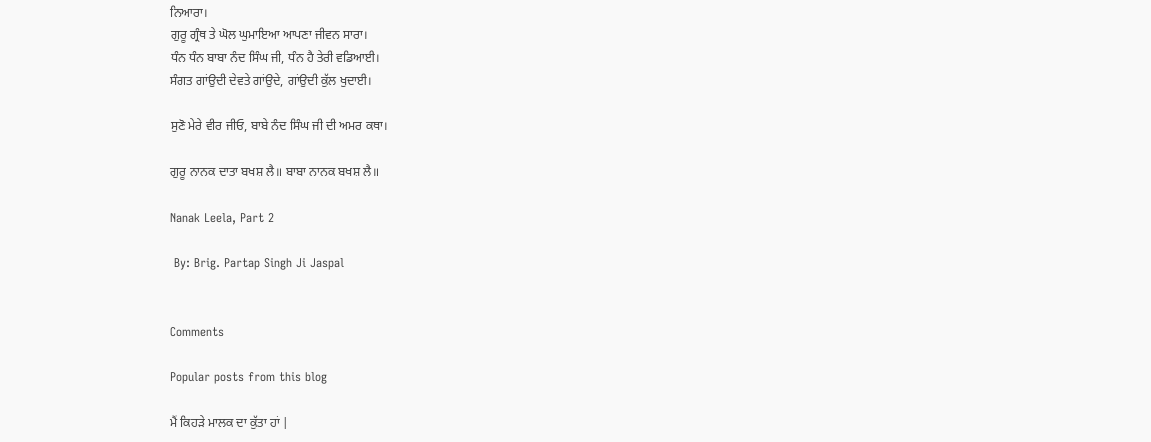ਨਿਆਰਾ।
ਗੁਰੂ ਗ੍ਰੰਥ ਤੇ ਘੋਲ ਘੁਮਾਇਆ ਆਪਣਾ ਜੀਵਨ ਸਾਰਾ।
ਧੰਨ ਧੰਨ ਬਾਬਾ ਨੰਦ ਸਿੰਘ ਜੀ, ਧੰਨ ਹੈ ਤੇਰੀ ਵਡਿਆਈ।
ਸੰਗਤ ਗਾਂਉਦੀ ਦੇਵਤੇ ਗਾਂਉਦੇ, ਗਾਂਉਦੀ ਕੁੱਲ ਖੁਦਾਈ।

ਸੁਣੋ ਮੇਰੇ ਵੀਰ ਜੀਓ, ਬਾਬੇ ਨੰਦ ਸਿੰਘ ਜੀ ਦੀ ਅਮਰ ਕਥਾ।

ਗੁਰੂ ਨਾਨਕ ਦਾਤਾ ਬਖਸ਼ ਲੈ॥ ਬਾਬਾ ਨਾਨਕ ਬਖਸ਼ ਲੈ॥

Nanak Leela, Part 2

 By: Brig. Partap Singh Ji Jaspal


Comments

Popular posts from this blog

ਮੈਂ ਕਿਹੜੇ ਮਾਲਕ ਦਾ ਕੁੱਤਾ ਹਾਂ |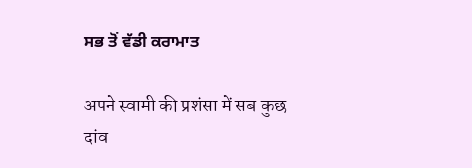ਸਭ ਤੋਂ ਵੱਡੀ ਕਰਾਮਾਤ

अपने स्वामी की प्रशंसा में सब कुछ दांव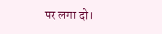पर लगा दो।